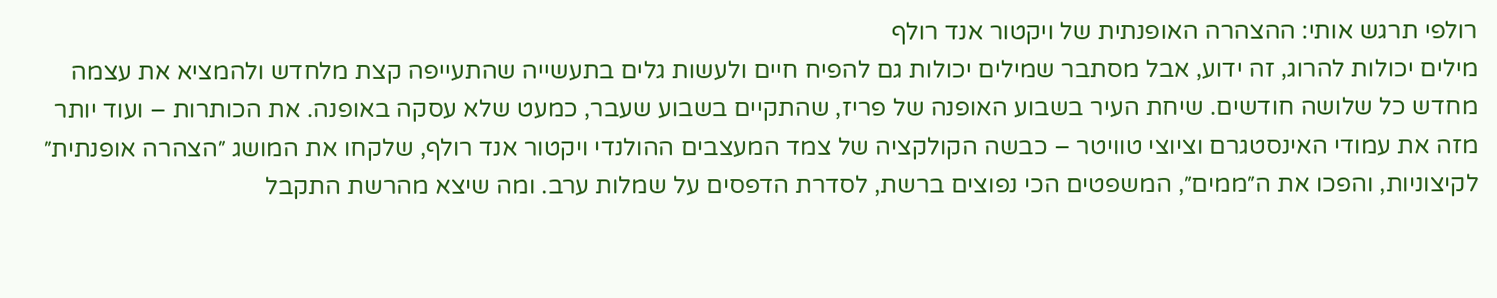רולפי תרגש אותי: ההצהרה האופנתית של ויקטור אנד רולף
מילים יכולות להרוג, זה ידוע, אבל מסתבר שמילים יכולות גם להפיח חיים ולעשות גלים בתעשייה שהתעייפה קצת מלחדש ולהמציא את עצמה מחדש כל שלושה חודשים. שיחת העיר בשבוע האופנה של פריז, שהתקיים בשבוע שעבר, כמעט שלא עסקה באופנה. את הכותרות – ועוד יותר מזה את עמודי האינסטגרם וציוצי טוויטר – כבשה הקולקציה של צמד המעצבים ההולנדי ויקטור אנד רולף, שלקחו את המושג ״הצהרה אופנתית״ לקיצוניות, והפכו את ה״ממים״, המשפטים הכי נפוצים ברשת, לסדרת הדפסים על שמלות ערב. ומה שיצא מהרשת התקבל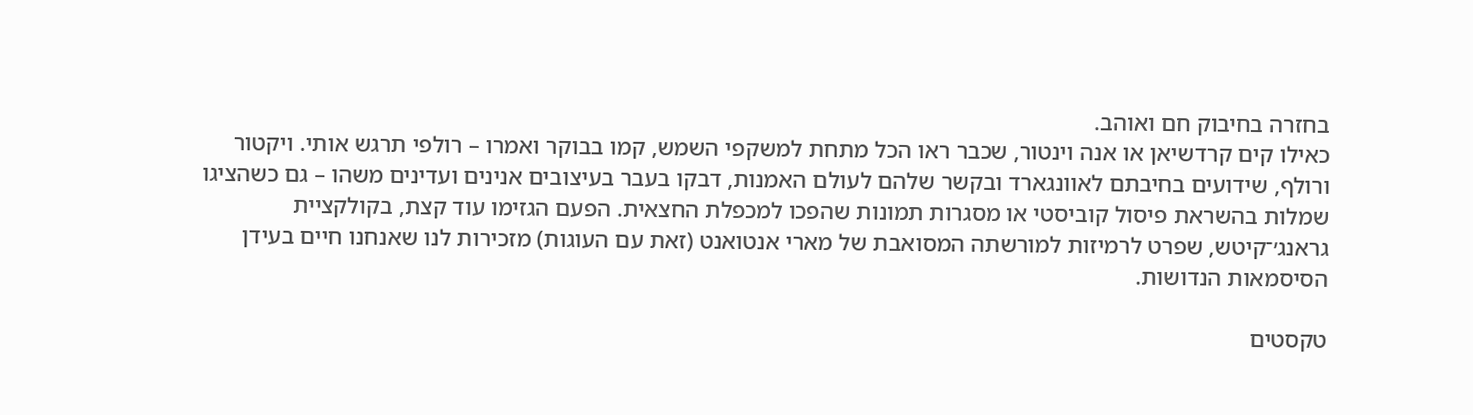בחזרה בחיבוק חם ואוהב.
כאילו קים קרדשיאן או אנה וינטור, שכבר ראו הכל מתחת למשקפי השמש, קמו בבוקר ואמרו – רולפי תרגש אותי. ויקטור ורולף, שידועים בחיבתם לאוונגארד ובקשר שלהם לעולם האמנות, דבקו בעבר בעיצובים אנינים ועדינים משהו – גם כשהציגו שמלות בהשראת פיסול קוביסטי או מסגרות תמונות שהפכו למכפלת החצאית. הפעם הגזימו עוד קצת, בקולקציית גראנג׳־קיטש, שפרט לרמיזות למורשתה המסואבת של מארי אנטואנט (זאת עם העוגות) מזכירות לנו שאנחנו חיים בעידן הסיסמאות הנדושות.

טקסטים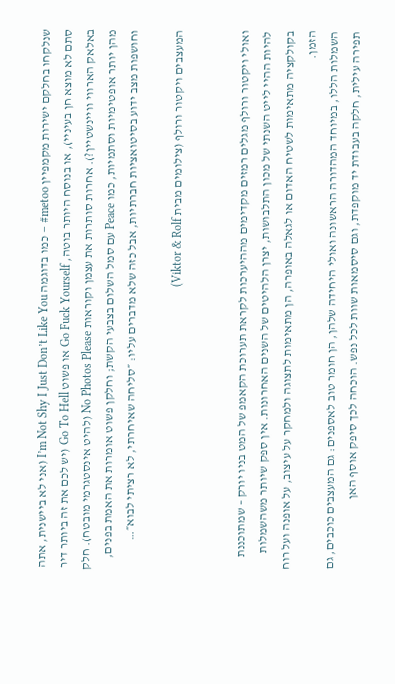שנלקחו בחלקם ישירות מקמפיין metoo# – כמו בדוגמה I’m Not Shy I Just Don’t Like You (אני לא ביישנית, אתה סתם לא מוצא חן בעיניי), או בנוסח היותר בוטה, Go Fuck Yourself או פשוט Go To Hell (יש לכם את זה ביותר דיר באלאק הארווי וויינשטיין?). אחרות סותרות את עצמן וקוראות No Photos Please (להיט אינסטגרמי מובטח). חלק מהן יותר אופטימיות וסתמיות, כמו Peace עם סמל השלום בצבעי הקשת; וחלקן פשוט אומרות את האמת בפנים, וחושפות מצב ידוע בסיטואציות חברתיות, אבל כזה שלא מדברים עליו: ״סליחה שאיחרתי, לא רציתי לבוא״…

המעצבים ויקטור ורולף (צילומים מבית Viktor & Rolf)


ואולי ויקטור ורולף מגלים רמזים מקדימים מההיערכות לקראת תערוכת הקאמפ של המט בניו יורק – שמתוכננת להיות ההיי לייט השנתי של מכון התלבושות, יצרן הלהיטים של השנים האחרונות. אין ספק שיותר משהשמלות בקולקציה מתאימות לשטיח האדום או לגאלה באופרה, הן מתאימות לתצוגה ולמחקר על עיצוב, על אופנה ועל רוח הזמן.
השמלות הללו, במיוחד המהדורה הראשונה ואולי היחידה שלהן, הן חומר טוב לאספנים: גם המעצבים כוכבים, גם תפירה עילית, חלקה בעבודת יד מוקפדת, וגם סיסמאות שוות לכל נפש. הוכחה לכך סיפק אוסף האן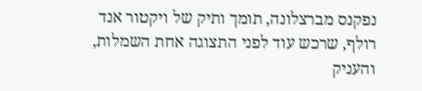נפקנס מברצלונה, תומך ותיק של ויקטור אנד רולף, שרכש עוד לפני התצוגה אחת השמלות, והעניק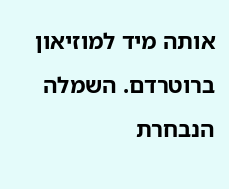אותה מיד למוזיאון ברוטרדם. השמלה הנבחרת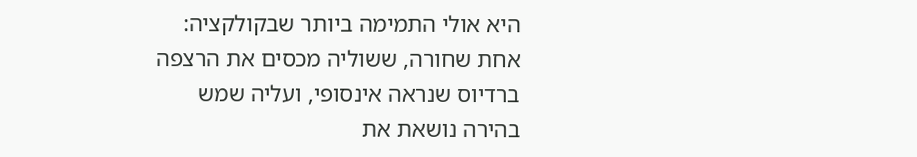היא אולי התמימה ביותר שבקולקציה: אחת שחורה, ששוליה מכסים את הרצפה ברדיוס שנראה אינסופי, ועליה שמש בהירה נושאת את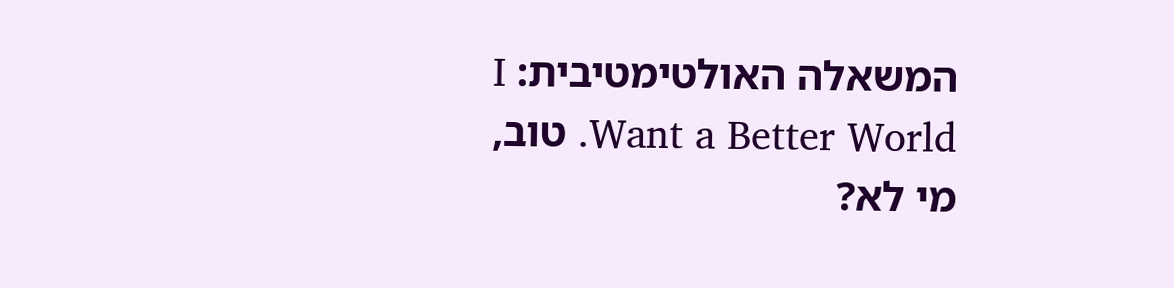המשאלה האולטימטיבית: I Want a Better World. טוב, מי לא?